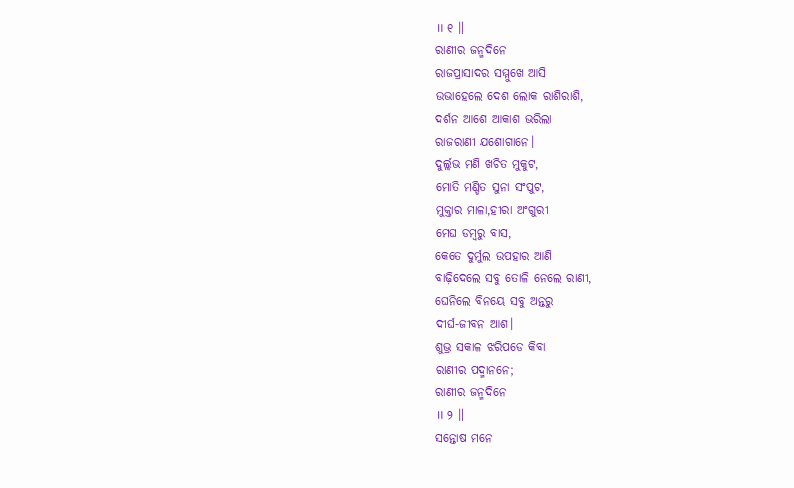॥ ୧ ॥
ରାଣୀର ଜନ୍ମଦିନେ
ରାଜପ୍ରାସାଦର ସମ୍ମୁଖେ ଆସି
ଉଭାହେଲେ ଦେଶ ଲୋକ ରାଶିରାଶି,
ଦର୍ଶନ ଆଶେ ଆକାଶ ଭରିଲା
ରାଜରାଣୀ ଯଶୋଗାନେ।
ଦୁର୍ଲ୍ଲଭ ମଣି ଖଚିତ ମୁକୁଟ,
ମୋତି ମଣ୍ଡିତ ସୁନା ସଂପୁଟ,
ମୁକ୍ତାର ମାଳା,ହୀରା ଅଂଗୁରୀ
ମେଘ ଡମ୍ବରୁ ବାସ,
କେତେ ଦୁର୍ମୁଲ ଉପହାର ଆଣି
ବାଢ଼ିଦେଲେ ସବୁ ତୋଳି ନେଲେ ରାଣୀ,
ଘେନିଲେ ବିନୟେ ସବୁ ଅନ୍ତରୁ
ଦୀର୍ଘ-ଜୀବନ ଆଶ।
ଶୁଭ୍ର ସକାଳ ଝରିପଡେ କିବା
ରାଣୀର ପଦ୍ମାନନେ;
ରାଣୀର ଜନ୍ମଦିନେ
॥ ୨ ॥
ସନ୍ତୋଷ ମନେ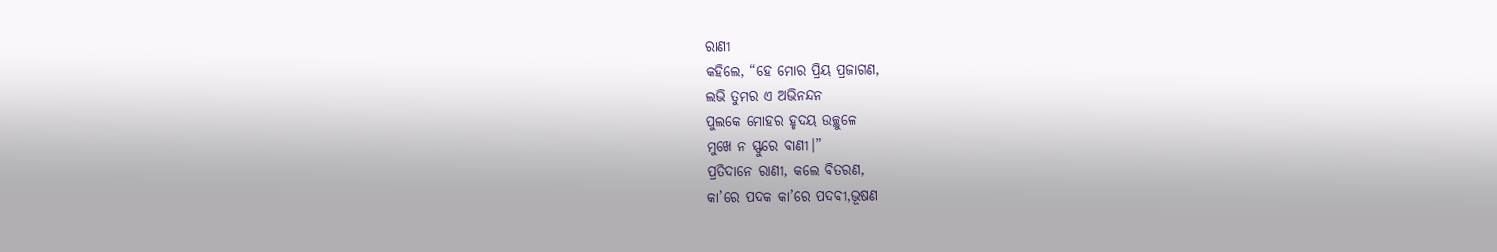ରାଣୀ
କହିଲେ, “ହେ ମୋର ପ୍ରିୟ ପ୍ରଜାଗଣ,
ଲଭି ତୁମର ଏ ଅଭିନନ୍ଦନ
ପୁଲକେ ମୋହର ହୃଦୟ ଉଚ୍ଛୁଳେ
ମୁଖେ ନ ସ୍ଫୁରେ ବାଣୀ।”
ପ୍ରତିଦାନେ ରାଣୀ, କଲେ ବିତରଣ,
କା’ରେ ପଦକ କା’ରେ ପଦବୀ,ଭୂଷଣ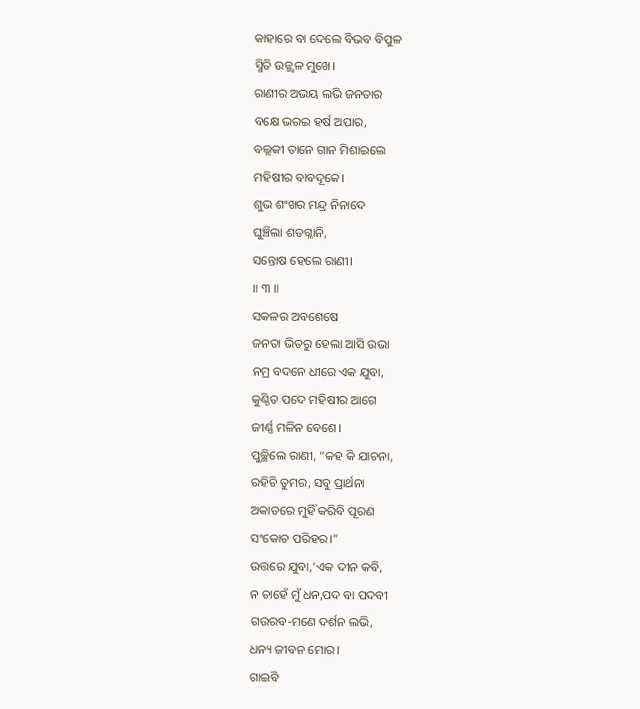କାହାରେ ବା ଦେଲେ ବିଭବ ବିପୁଳ
ସ୍ମିତି ଉଜ୍ଜ୍ବଳ ମୁଖେ।
ରାଣୀର ଅଭୟ ଲଭି ଜନତାର
ବକ୍ଷେ ଭରଇ ହର୍ଷ ଅପାର,
ବଲ୍ଲକୀ ତାନେ ଗାନ ମିଶାଇଲେ
ମହିଷୀର ବାବଦୂକେ।
ଶୁଭ ଶଂଖର ମନ୍ଦ୍ର ନିନାଦେ
ଘୁଞ୍ଚିଲା ଶତଗ୍ଳାନି,
ସନ୍ତୋଷ ହେଲେ ରାଣୀ।
॥ ୩ ॥
ସକଳର ଅବଶେଷେ
ଜନତା ଭିତରୁ ହେଲା ଆସି ଉଭା
ନମ୍ର ବଦନେ ଧୀରେ ଏକ ଯୁବା,
କୁଣ୍ଠିତ ପଦେ ମହିଷୀର ଆଗେ
ଜୀର୍ଣ୍ଣ ମଳିନ ବେଶେ।
ପୁଚ୍ଛିଲେ ରାଣୀ, “କହ କି ଯାଚନା,
ରହିଚି ତୁମର, ସବୁ ପ୍ରାର୍ଥନା
ଅକାତରେ ମୁହିଁ କରିବି ପୂରଣ
ସଂକୋଚ ପରିହର।”
ଉତ୍ତରେ ଯୁବା,‘ଏକ ଦୀନ କବି,
ନ ଚାହେଁ ମୁଁ ଧନ,ପଦ ବା ପଦବୀ
ଗଉରବ-ମଣେ ଦର୍ଶନ ଲଭି,
ଧନ୍ୟ ଜୀବନ ମୋର।
ଗାଇବି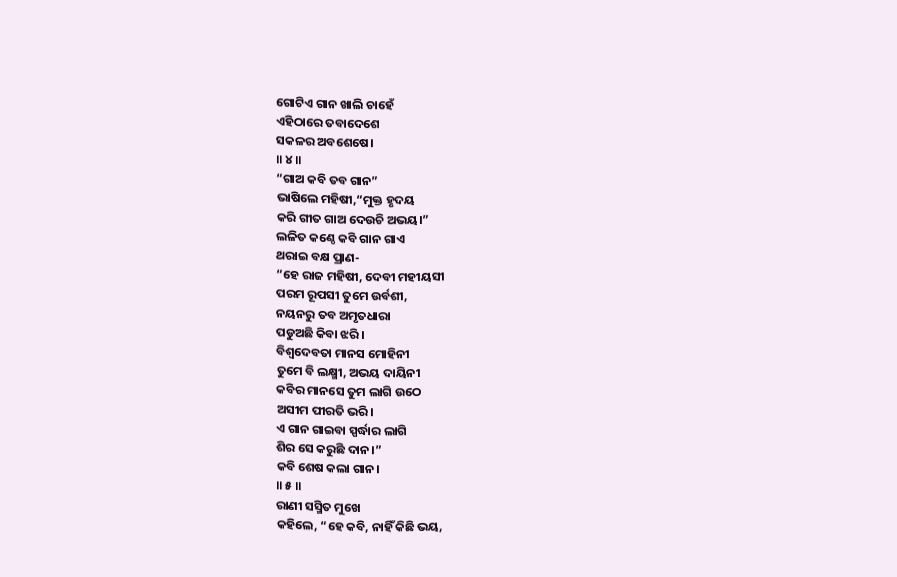ଗୋଟିଏ ଗାନ ଖାଲି ଚାହେଁ
ଏହିଠାରେ ତବାଦେଶେ
ସକଳର ଅବଶେଷେ।
॥ ୪ ॥
“ଗାଅ କବି ତବ ଗାନ”
ଭାଷିଲେ ମହିଷୀ,“ମୁକ୍ତ ହୃଦୟ
କରି ଗୀତ ଗାଅ ଦେଉଚି ଅଭୟ।”
ଲଳିତ କଣ୍ଠେ କବି ଗାନ ଗାଏ
ଥରାଇ ବକ୍ଷ ପ୍ରାଣ-
“ହେ ରାଜ ମହିଷୀ, ଦେବୀ ମହୀୟସୀ
ପରମ ରୂପସୀ ତୁମେ ଉର୍ବଶୀ,
ନୟନରୁ ତବ ଅମୃତଧାରା
ପଡୁଅଛି କିବା ଝରି।
ବିଶ୍ବଦେବତା ମାନସ ମୋହିନୀ
ତୁମେ ବି ଲକ୍ଷ୍ମୀ, ଅଭୟ ଦାୟିନୀ
କବିର ମାନସେ ତୁମ ଲାଗି ଉଠେ
ଅସୀମ ପୀରତି ଭରି।
ଏ ଗାନ ଗାଇବା ସ୍ପର୍ଦ୍ଧାର ଲାଗି
ଶିର ସେ କରୁଛି ଦାନ।”
କବି ଶେଷ କଲା ଗାନ।
॥ ୫ ॥
ରାଣୀ ସସ୍ମିତ ମୁଖେ
କହିଲେ, “ହେ କବି, ନାହିଁ କିଛି ଭୟ,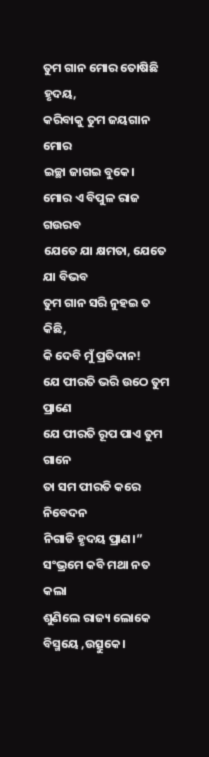ତୁମ ଗାନ ମୋର ତୋଷିଛି ହୃଦୟ,
କରିବାକୁ ତୁମ ଜୟଗାନ ମୋର
ଇଚ୍ଛା ଜାଗଇ ବୁକେ।
ମୋର ଏ ବିପୁଳ ରାଜ ଗଉରବ
ଯେତେ ଯା କ୍ଷମତା, ଯେତେ ଯା ବିଭବ
ତୁମ ଗାନ ସରି ନୁହଇ ତ କିଛି,
କି ଦେବି ମୁଁ ପ୍ରତିଦାନ!
ଯେ ପୀରତି ଭରି ଉଠେ ତୁମ ପ୍ରାଣେ
ଯେ ପୀରତି ରୂପ ପାଏ ତୁମ ଗାନେ
ତା ସମ ପୀରତି କରେ ନିବେଦନ
ନିଗାଡି ହୃଦୟ ପ୍ରାଣ।”
ସଂଭ୍ରମେ କବି ମଥା ନତ କଲା
ଶୁଣିଲେ ରାଜ୍ୟ ଲୋକେ
ବିସ୍ମୟେ ,ଉତ୍ସୁକେ।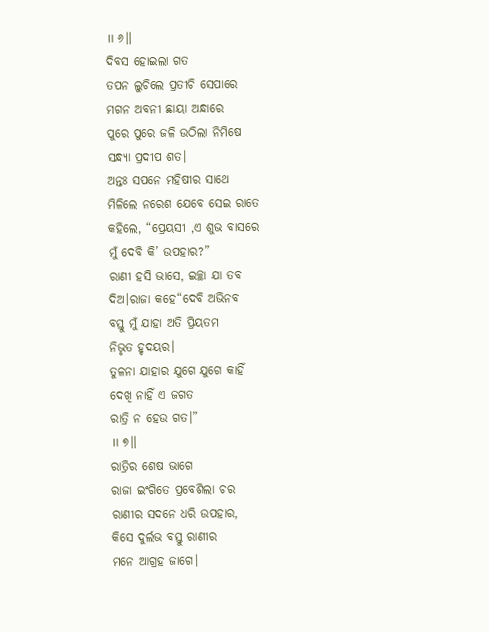॥ ୬॥
ଦିବସ ହୋଇଲା ଗତ
ତପନ ଲୁଚିଲେ ପ୍ରତୀଚି ସେପାରେ
ମଗନ ଅବନୀ ଛାୟା ଅନ୍ଧାରେ
ପୁରେ ପୁରେ ଜଳି ଉଠିଲା ନିମିଷେ
ସନ୍ଧ୍ୟା ପ୍ରଦୀପ ଶତ।
ଅନ୍ତଃ ସପନେ ମହିଷୀର ସାଥେ
ମିଳିଲେ ନରେଶ ଯେବେ ସେଇ ରାତେ
କହିଲେ, “ପ୍ରେୟସୀ ,ଏ ଶୁଭ ବାସରେ
ମୁଁ ଦେବି କି’ ଉପହାର?”
ରାଣୀ ହସି ଭାସେ, ଇଚ୍ଛା ଯା ତବ
ଦିଅ।ରାଜା କହେ“ଦେବି ଅଭିନବ
ବସ୍ତୁ ମୁଁ ଯାହା ଅତି ପ୍ରିୟତମ
ନିଭୃତ ହୃଦୟର।
ତୁଳନା ଯାହାର ଯୁଗେ ଯୁଗେ କାହିଁ
ଦେଖି ନାହିଁ ଏ ଜଗତ
ରାତ୍ରି ନ ହେଉ ଗତ।”
॥ ୭॥
ରାତ୍ରିର ଶେଷ ଭାଗେ
ରାଜା ଇଂଗିତେ ପ୍ରବେଶିଲା ଚର
ରାଣୀର ସଦନେ ଧରି ଉପହାର,
କିସେ ଦୁର୍ଲଭ ବସ୍ତୁ ରାଣୀର
ମନେ ଆଗ୍ରହ ଜାଗେ।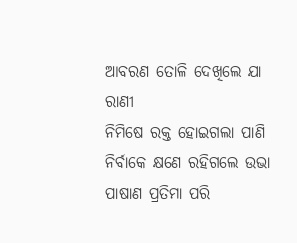ଆବରଣ ତୋଳି ଦେଖିଲେ ଯା ରାଣୀ
ନିମିଷେ ରକ୍ତ ହୋଇଗଲା ପାଣି
ନିର୍ବାକେ କ୍ଷଣେ ରହିଗଲେ ଉଭା
ପାଷାଣ ପ୍ରତିମା ପରି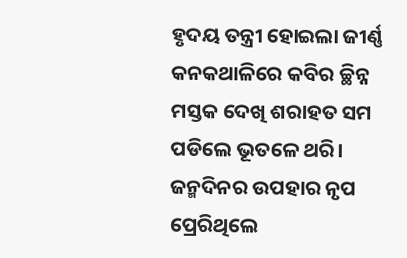ହୃଦୟ ତନ୍ତ୍ରୀ ହୋଇଲା ଜୀର୍ଣ୍ଣ
କନକଥାଳିରେ କବିର ଚ୍ଛିନ୍ନ
ମସ୍ତକ ଦେଖି ଶରାହତ ସମ
ପଡିଲେ ଭୂତଳେ ଥରି।
ଜନ୍ମଦିନର ଉପହାର ନୃପ
ପ୍ରେରିଥିଲେ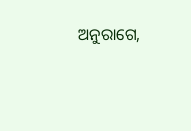ଅନୁରାଗେ,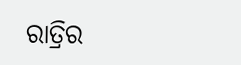ରାତ୍ରିର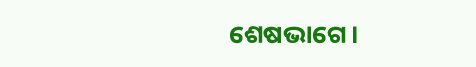ଶେଷଭାଗେ।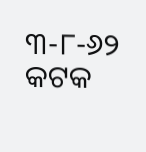୩-୮-୬୨
କଟକ